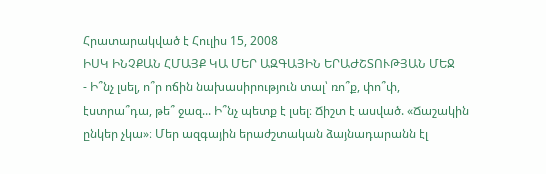Հրատարակված է Հուլիս 15, 2008
ԻՍԿ ԻՆՉՔԱՆ ՀՄԱՅՔ ԿԱ ՄԵՐ ԱԶԳԱՅԻՆ ԵՐԱԺՇՏՈՒԹՅԱՆ ՄԵՋ
- Ի՞նչ լսել, ո՞ր ոճին նախասիրություն տալ՝ ռո՞ք, փո՞փ, էստրա՞դա, թե՞ ջազ... Ի՞նչ պետք է լսել։ Ճիշտ է ասված. «Ճաշակին ընկեր չկա»։ Մեր ազգային երաժշտական ձայնադարանն էլ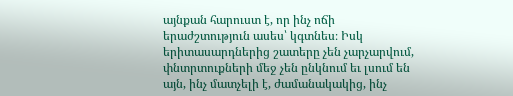այնքան հարուստ է, որ ինչ ոճի երաժշտություն ասես՝ կգտնես։ Իսկ երիտասարդներից շատերը չեն չարչարվում, փնտրտուքների մեջ չեն ընկնում եւ լսում են այն, ինչ մատչելի է, ժամանակակից, ինչ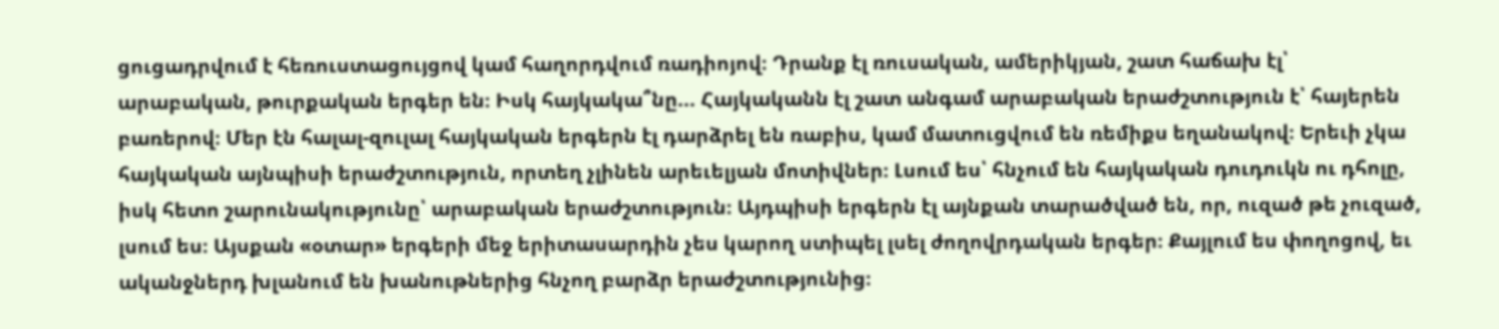ցուցադրվում է հեռուստացույցով կամ հաղորդվում ռադիոյով։ Դրանք էլ ռուսական, ամերիկյան, շատ հաճախ էլ՝ արաբական, թուրքական երգեր են։ Իսկ հայկակա՞նը... Հայկականն էլ շատ անգամ արաբական երաժշտություն է՝ հայերեն բառերով։ Մեր էն հալալ-զուլալ հայկական երգերն էլ դարձրել են ռաբիս, կամ մատուցվում են ռեմիքս եղանակով։ Երեւի չկա հայկական այնպիսի երաժշտություն, որտեղ չլինեն արեւելյան մոտիվներ։ Լսում ես՝ հնչում են հայկական դուդուկն ու դհոլը, իսկ հետո շարունակությունը՝ արաբական երաժշտություն։ Այդպիսի երգերն էլ այնքան տարածված են, որ, ուզած թե չուզած, լսում ես։ Այսքան «օտար» երգերի մեջ երիտասարդին չես կարող ստիպել լսել ժողովրդական երգեր։ Քայլում ես փողոցով, եւ ականջներդ խլանում են խանութներից հնչող բարձր երաժշտությունից։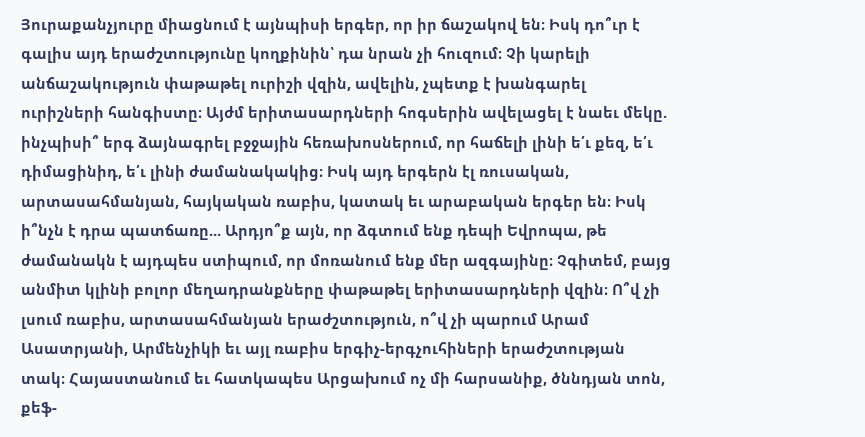Յուրաքանչյուրը միացնում է այնպիսի երգեր, որ իր ճաշակով են։ Իսկ դո՞ւր է գալիս այդ երաժշտությունը կողքինին՝ դա նրան չի հուզում։ Չի կարելի անճաշակություն փաթաթել ուրիշի վզին, ավելին, չպետք է խանգարել ուրիշների հանգիստը։ Այժմ երիտասարդների հոգսերին ավելացել է նաեւ մեկը. ինչպիսի՞ երգ ձայնագրել բջջային հեռախոսներում, որ հաճելի լինի ե՛ւ քեզ, ե՛ւ դիմացինիդ, ե՛ւ լինի ժամանակակից։ Իսկ այդ երգերն էլ ռուսական, արտասահմանյան, հայկական ռաբիս, կատակ եւ արաբական երգեր են։ Իսկ ի՞նչն է դրա պատճառը... Արդյո՞ք այն, որ ձգտում ենք դեպի Եվրոպա, թե ժամանակն է այդպես ստիպում, որ մոռանում ենք մեր ազգայինը։ Չգիտեմ, բայց անմիտ կլինի բոլոր մեղադրանքները փաթաթել երիտասարդների վզին։ Ո՞վ չի լսում ռաբիս, արտասահմանյան երաժշտություն, ո՞վ չի պարում Արամ Ասատրյանի, Արմենչիկի եւ այլ ռաբիս երգիչ-երգչուհիների երաժշտության տակ։ Հայաստանում եւ հատկապես Արցախում ոչ մի հարսանիք, ծննդյան տոն, քեֆ-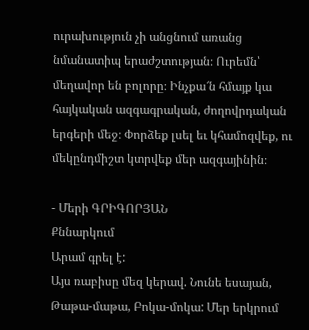ուրախություն չի անցնում առանց նմանատիպ երաժշտության։ Ուրեմն՝ մեղավոր են բոլորը։ Ինչքա՜ն հմայք կա հայկական ազգագրական, ժողովրդական երգերի մեջ։ Փորձեք լսել եւ կհամոզվեք, ու մեկընդմիշտ կտրվեք մեր ազգայինին։

- Մերի ԳՐԻԳՈՐՅԱՆ
Քննարկում
Արամ գրել է:
Այս ռաբիսը մեզ կերավ. Նունե եսայան, Թաթա-մաթա, Բոկա-մոկա: Մեր երկրում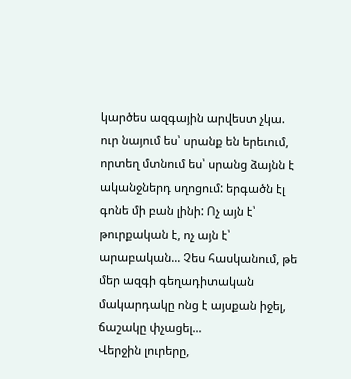կարծես ազգային արվեստ չկա. ուր նայում ես՝ սրանք են երեւում, որտեղ մտնում ես՝ սրանց ձայնն է ականջներդ սղոցում: երգածն էլ գոնե մի բան լինի: Ոչ այն է՝ թուրքական է, ոչ այն է՝ արաբական... Չես հասկանում, թե մեր ազգի գեղադիտական մակարդակը ոնց է այսքան իջել, ճաշակը փչացել...
Վերջին լուրերը,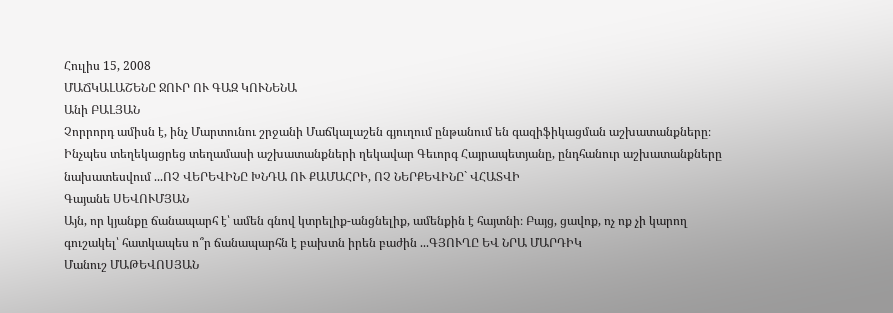Հուլիս 15, 2008
ՄԱՃԿԱԼԱՇԵՆԸ ՋՈՒՐ ՈՒ ԳԱԶ ԿՈՒՆԵՆԱ
Անի ԲԱԼՅԱՆ
Չորրորդ ամիսն է, ինչ Մարտունու շրջանի Մաճկալաշեն գյուղում ընթանում են գազիֆիկացման աշխատանքները։ Ինչպես տեղեկացրեց տեղամասի աշխատանքների ղեկավար Գեւորգ Հայրապետյանը, ընդհանուր աշխատանքները նախատեսվում ...ՈՉ ՎԵՐԵՎԻՆԸ ԽՆԴԱ ՈՒ ՔԱՄԱՀՐԻ, ՈՉ ՆԵՐՔԵՎԻՆԸ` ՎՀԱՏՎԻ
Գայանե ՍԵՎՈՒՄՅԱՆ
Այն, որ կյանքը ճանապարհ է՝ ամեն գնով կտրելիք-անցնելիք, ամենքին է հայտնի։ Բայց, ցավոք, ոչ ոք չի կարող գուշակել՝ հատկապես ո՞ր ճանապարհն է բախտն իրեն բաժին ...ԳՅՈՒՂԸ ԵՎ ՆՐԱ ՄԱՐԴԻԿ
Մանուշ ՄԱԹԵՎՈՍՅԱՆ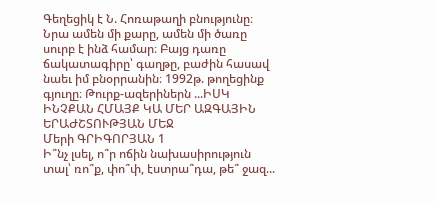Գեղեցիկ է Ն. Հոռաթաղի բնությունը։ Նրա ամեն մի քարը, ամեն մի ծառը սուրբ է ինձ համար։ Բայց դառը ճակատագիրը՝ գաղթը, բաժին հասավ նաեւ իմ բնօրրանին։ 1992թ. թողեցինք գյուղը։ Թուրք-ազերիներն ...ԻՍԿ ԻՆՉՔԱՆ ՀՄԱՅՔ ԿԱ ՄԵՐ ԱԶԳԱՅԻՆ ԵՐԱԺՇՏՈՒԹՅԱՆ ՄԵՋ
Մերի ԳՐԻԳՈՐՅԱՆ 1
Ի՞նչ լսել, ո՞ր ոճին նախասիրություն տալ՝ ռո՞ք, փո՞փ, էստրա՞դա, թե՞ ջազ...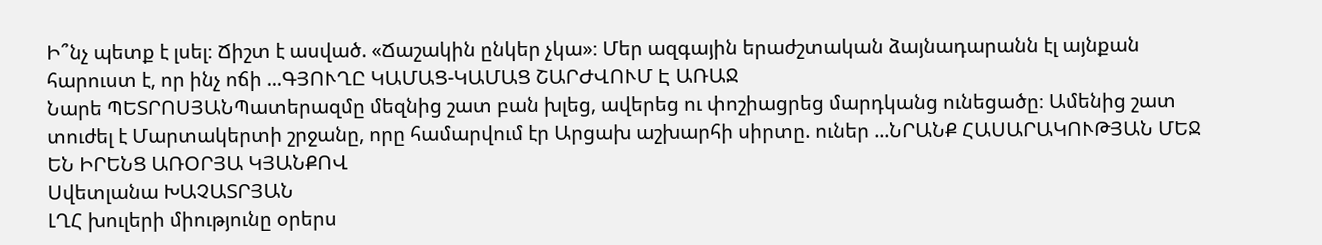Ի՞նչ պետք է լսել։ Ճիշտ է ասված. «Ճաշակին ընկեր չկա»։ Մեր ազգային երաժշտական ձայնադարանն էլ այնքան հարուստ է, որ ինչ ոճի ...ԳՅՈՒՂԸ ԿԱՄԱՑ-ԿԱՄԱՑ ՇԱՐԺՎՈՒՄ Է ԱՌԱՋ
Նարե ՊԵՏՐՈՍՅԱՆՊատերազմը մեզնից շատ բան խլեց, ավերեց ու փոշիացրեց մարդկանց ունեցածը։ Ամենից շատ տուժել է Մարտակերտի շրջանը, որը համարվում էր Արցախ աշխարհի սիրտը. ուներ ...ՆՐԱՆՔ ՀԱՍԱՐԱԿՈՒԹՅԱՆ ՄԵՋ ԵՆ ԻՐԵՆՑ ԱՌՕՐՅԱ ԿՅԱՆՔՈՎ
Սվետլանա ԽԱՉԱՏՐՅԱՆ
ԼՂՀ խուլերի միությունը օրերս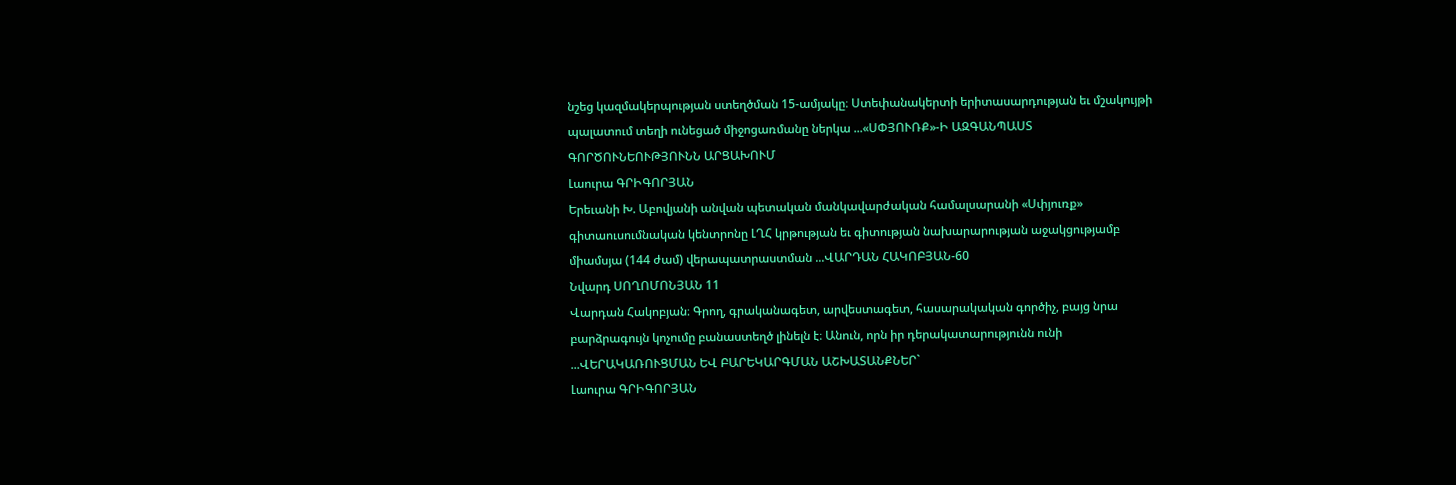նշեց կազմակերպության ստեղծման 15-ամյակը։ Ստեփանակերտի երիտասարդության եւ մշակույթի պալատում տեղի ունեցած միջոցառմանը ներկա ...«ՍՓՅՈՒՌՔ»-Ի ԱԶԳԱՆՊԱՍՏ ԳՈՐԾՈՒՆԵՈՒԹՅՈՒՆՆ ԱՐՑԱԽՈՒՄ
Լաուրա ԳՐԻԳՈՐՅԱՆ
Երեւանի Խ. Աբովյանի անվան պետական մանկավարժական համալսարանի «Սփյուռք» գիտաուսումնական կենտրոնը ԼՂՀ կրթության եւ գիտության նախարարության աջակցությամբ միամսյա (144 ժամ) վերապատրաստման ...ՎԱՐԴԱՆ ՀԱԿՈԲՅԱՆ-60
Նվարդ ՍՈՂՈՄՈՆՅԱՆ 11
Վարդան Հակոբյան։ Գրող, գրականագետ, արվեստագետ, հասարակական գործիչ, բայց նրա բարձրագույն կոչումը բանաստեղծ լինելն է։ Անուն, որն իր դերակատարությունն ունի ...ՎԵՐԱԿԱՌՈՒՑՄԱՆ ԵՎ ԲԱՐԵԿԱՐԳՄԱՆ ԱՇԽԱՏԱՆՔՆԵՐ`
Լաուրա ԳՐԻԳՈՐՅԱՆ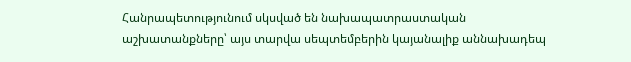Հանրապետությունում սկսված են նախապատրաստական աշխատանքները՝ այս տարվա սեպտեմբերին կայանալիք աննախադեպ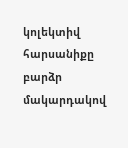կոլեկտիվ հարսանիքը բարձր մակարդակով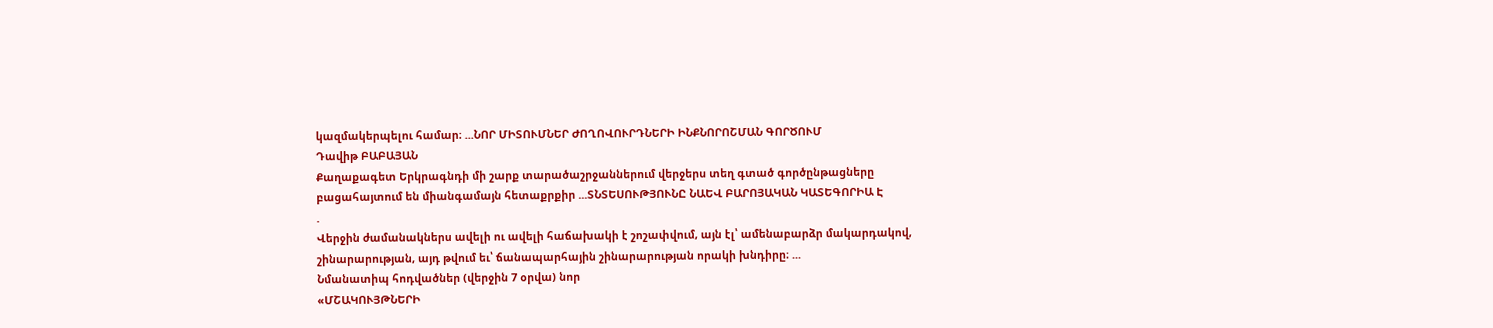կազմակերպելու համար։ ...ՆՈՐ ՄԻՏՈՒՄՆԵՐ ԺՈՂՈՎՈՒՐԴՆԵՐԻ ԻՆՔՆՈՐՈՇՄԱՆ ԳՈՐԾՈՒՄ
Դավիթ ԲԱԲԱՅԱՆ
Քաղաքագետ Երկրագնդի մի շարք տարածաշրջաններում վերջերս տեղ գտած գործընթացները բացահայտում են միանգամայն հետաքրքիր ...ՏՆՏԵՍՈՒԹՅՈՒՆԸ ՆԱԵՎ ԲԱՐՈՅԱԿԱՆ ԿԱՏԵԳՈՐԻԱ Է
.
Վերջին ժամանակներս ավելի ու ավելի հաճախակի է շոշափվում, այն էլ՝ ամենաբարձր մակարդակով, շինարարության, այդ թվում եւ՝ ճանապարհային շինարարության որակի խնդիրը։ ...
Նմանատիպ հոդվածներ (վերջին 7 օրվա) նոր
«ՄՇԱԿՈՒՅԹՆԵՐԻ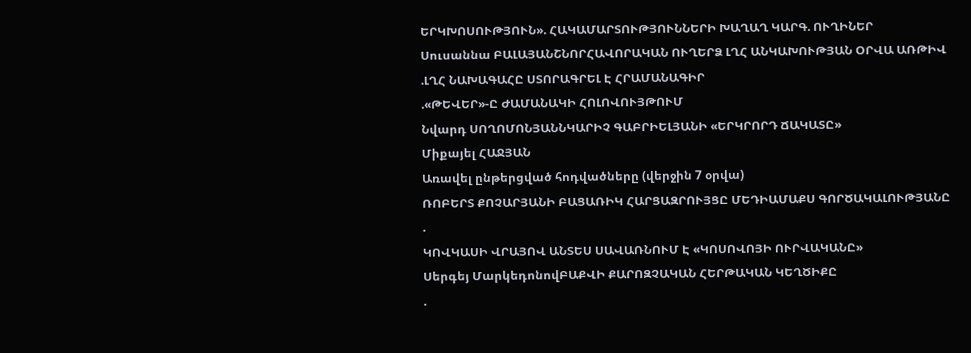ԵՐԿԽՈՍՈՒԹՅՈՒՆ». ՀԱԿԱՄԱՐՏՈՒԹՅՈՒՆՆԵՐԻ ԽԱՂԱՂ ԿԱՐԳ. ՈՒՂԻՆԵՐ
Սուսաննա ԲԱԼԱՅԱՆՇՆՈՐՀԱՎՈՐԱԿԱՆ ՈՒՂԵՐՁ ԼՂՀ ԱՆԿԱԽՈՒԹՅԱՆ ՕՐՎԱ ԱՌԹԻՎ
.ԼՂՀ ՆԱԽԱԳԱՀԸ ՍՏՈՐԱԳՐԵԼ Է ՀՐԱՄԱՆԱԳԻՐ
.«ԹԵՎԵՐ»-Ը ԺԱՄԱՆԱԿԻ ՀՈԼՈՎՈՒՅԹՈՒՄ
Նվարդ ՍՈՂՈՄՈՆՅԱՆՆԿԱՐԻՉ ԳԱԲՐԻԵԼՅԱՆԻ «ԵՐԿՐՈՐԴ ՃԱԿԱՏԸ»
Միքայել ՀԱՋՅԱՆ
Առավել ընթերցված հոդվածները (վերջին 7 օրվա)
ՌՈԲԵՐՏ ՔՈՉԱՐՅԱՆԻ ԲԱՑԱՌԻԿ ՀԱՐՑԱԶՐՈՒՅՑԸ ՄԵԴԻԱՄԱՔՍ ԳՈՐԾԱԿԱԼՈՒԹՅԱՆԸ
.
ԿՈՎԿԱՍԻ ՎՐԱՅՈՎ ԱՆՏԵՍ ՍԱՎԱՌՆՈՒՄ Է «ԿՈՍՈՎՈՅԻ ՈՒՐՎԱԿԱՆԸ»
Սերգեյ ՄարկեդոնովԲԱՔՎԻ ՔԱՐՈԶՉԱԿԱՆ ՀԵՐԹԱԿԱՆ ԿԵՂԾԻՔԸ
.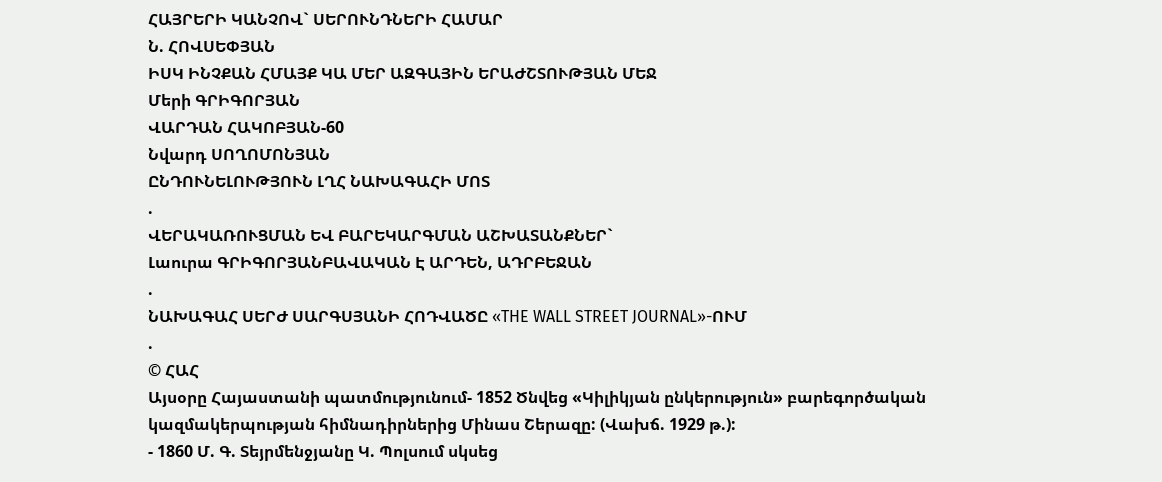ՀԱՅՐԵՐԻ ԿԱՆՉՈՎ` ՍԵՐՈՒՆԴՆԵՐԻ ՀԱՄԱՐ
Ն. ՀՈՎՍԵՓՅԱՆ
ԻՍԿ ԻՆՉՔԱՆ ՀՄԱՅՔ ԿԱ ՄԵՐ ԱԶԳԱՅԻՆ ԵՐԱԺՇՏՈՒԹՅԱՆ ՄԵՋ
Մերի ԳՐԻԳՈՐՅԱՆ
ՎԱՐԴԱՆ ՀԱԿՈԲՅԱՆ-60
Նվարդ ՍՈՂՈՄՈՆՅԱՆ
ԸՆԴՈՒՆԵԼՈՒԹՅՈՒՆ ԼՂՀ ՆԱԽԱԳԱՀԻ ՄՈՏ
.
ՎԵՐԱԿԱՌՈՒՑՄԱՆ ԵՎ ԲԱՐԵԿԱՐԳՄԱՆ ԱՇԽԱՏԱՆՔՆԵՐ`
Լաուրա ԳՐԻԳՈՐՅԱՆԲԱՎԱԿԱՆ Է ԱՐԴԵՆ, ԱԴՐԲԵՋԱՆ
.
ՆԱԽԱԳԱՀ ՍԵՐԺ ՍԱՐԳՍՅԱՆԻ ՀՈԴՎԱԾԸ «THE WALL STREET JOURNAL»-ՈՒՄ
.
© ՀԱՀ
Այսօրը Հայաստանի պատմությունում- 1852 Ծնվեց «Կիլիկյան ընկերություն» բարեգործական կազմակերպության հիմնադիրներից Մինաս Շերազը: (Վախճ. 1929 թ.):
- 1860 Մ. Գ. Տեյրմենջյանը Կ. Պոլսում սկսեց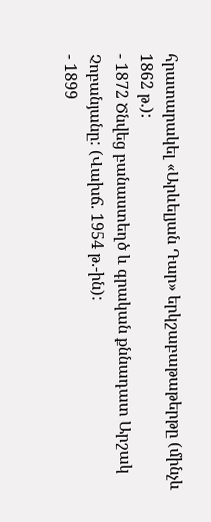հրատարակել «Արևելյան Դար» երկշաբաթաթերթը (մինչև 1862 թ.):
- 1872 Ծնվեց բանաստեղծ և գրական քննադատ Արշակ Չոբանյանը: (Վախճ. 1954 թ.-ին):
- 1899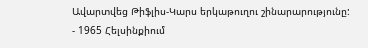Ավարտվեց Թիֆլիս-Կարս երկաթուղու շինարարությունը:
- 1965 Հելսինքիում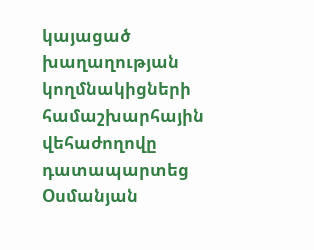կայացած խաղաղության կողմնակիցների համաշխարհային վեհաժողովը դատապարտեց Օսմանյան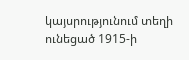կայսրությունում տեղի ունեցած 1915-ի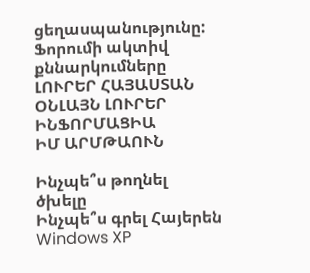ցեղասպանությունը:
Ֆորումի ակտիվ քննարկումները
ԼՈՒՐԵՐ ՀԱՅԱՍՏԱՆ
ՕՆԼԱՅՆ ԼՈՒՐԵՐ
ԻՆՖՈՐՄԱՑԻԱ
ԻՄ ԱՐՄԹԱՈՒՆ

Ինչպե՞ս թողնել ծխելը
Ինչպե՞ս գրել Հայերեն Windows XP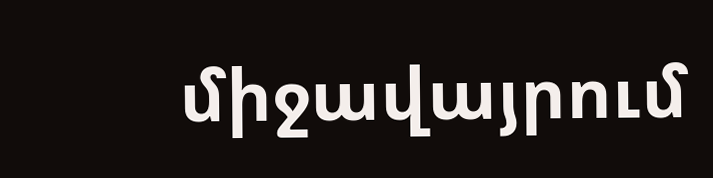միջավայրում